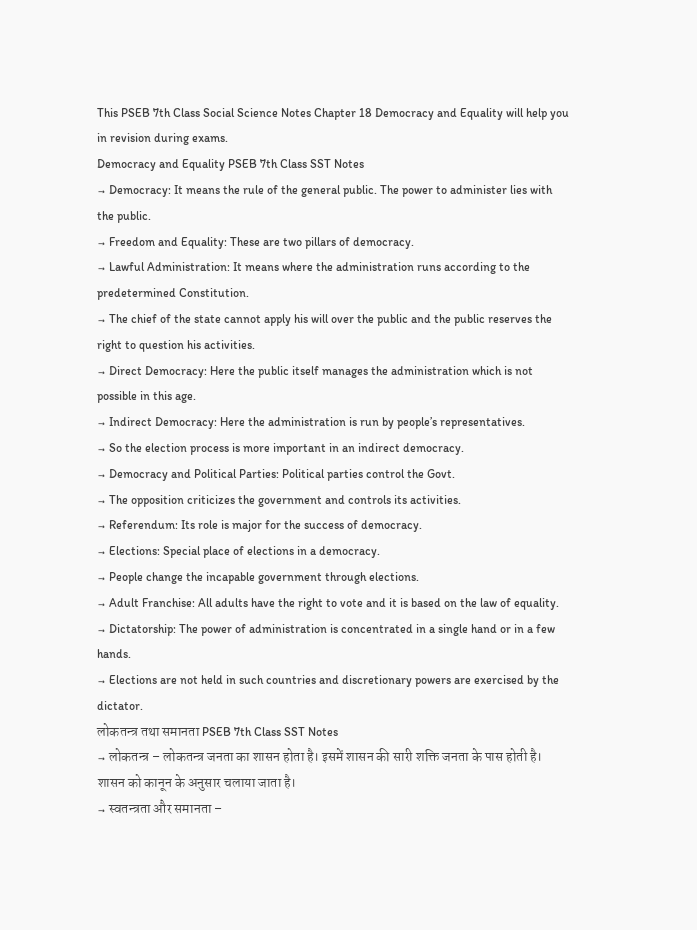This PSEB 7th Class Social Science Notes Chapter 18 Democracy and Equality will help you in revision during exams.
Democracy and Equality PSEB 7th Class SST Notes
→ Democracy: It means the rule of the general public. The power to administer lies with the public.
→ Freedom and Equality: These are two pillars of democracy.
→ Lawful Administration: It means where the administration runs according to the predetermined Constitution.
→ The chief of the state cannot apply his will over the public and the public reserves the right to question his activities.
→ Direct Democracy: Here the public itself manages the administration which is not possible in this age.
→ Indirect Democracy: Here the administration is run by people’s representatives.
→ So the election process is more important in an indirect democracy.
→ Democracy and Political Parties: Political parties control the Govt.
→ The opposition criticizes the government and controls its activities.
→ Referendum: Its role is major for the success of democracy.
→ Elections: Special place of elections in a democracy.
→ People change the incapable government through elections.
→ Adult Franchise: All adults have the right to vote and it is based on the law of equality.
→ Dictatorship: The power of administration is concentrated in a single hand or in a few hands.
→ Elections are not held in such countries and discretionary powers are exercised by the dictator.
लोकतन्त्र तथा समानता PSEB 7th Class SST Notes
→ लोकतन्त्र – लोकतन्त्र जनता का शासन होता है। इसमें शासन की सारी शक्ति जनता के पास होती है। शासन को कानून के अनुसार चलाया जाता है।
→ स्वतन्त्रता और समानता –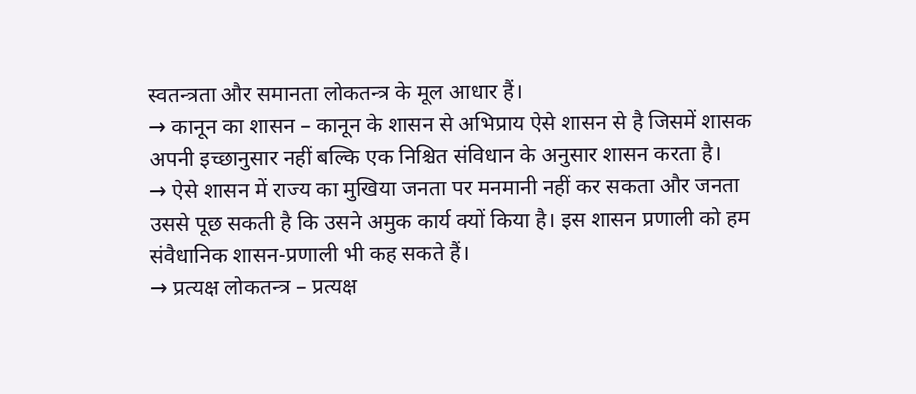स्वतन्त्रता और समानता लोकतन्त्र के मूल आधार हैं।
→ कानून का शासन – कानून के शासन से अभिप्राय ऐसे शासन से है जिसमें शासक अपनी इच्छानुसार नहीं बल्कि एक निश्चित संविधान के अनुसार शासन करता है।
→ ऐसे शासन में राज्य का मुखिया जनता पर मनमानी नहीं कर सकता और जनता उससे पूछ सकती है कि उसने अमुक कार्य क्यों किया है। इस शासन प्रणाली को हम संवैधानिक शासन-प्रणाली भी कह सकते हैं।
→ प्रत्यक्ष लोकतन्त्र – प्रत्यक्ष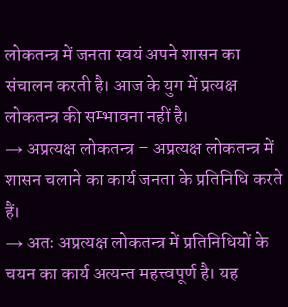लोकतन्त्र में जनता स्वयं अपने शासन का संचालन करती है। आज के युग में प्रत्यक्ष लोकतन्त्र की सम्भावना नहीं है।
→ अप्रत्यक्ष लोकतन्त्र – अप्रत्यक्ष लोकतन्त्र में शासन चलाने का कार्य जनता के प्रतिनिधि करते हैं।
→ अतः अप्रत्यक्ष लोकतन्त्र में प्रतिनिधियों के चयन का कार्य अत्यन्त महत्त्वपूर्ण है। यह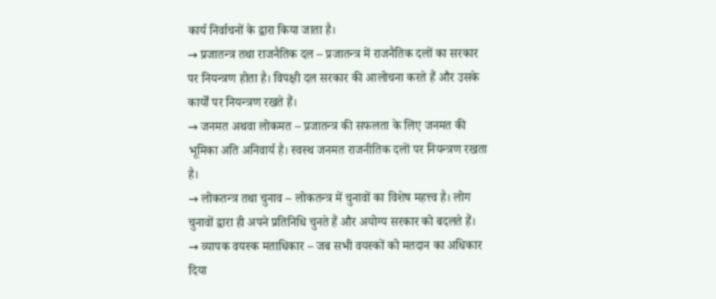कार्य निर्वाचनों के द्वारा किया जाता है।
→ प्रजातन्त्र तथा राजनैतिक दल – प्रजातन्त्र में राजनैतिक दलों का सरकार पर नियन्त्रण होता है। विपक्षी दल सरकार की आलोचना करते हैं और उसके कार्यों पर नियन्त्रण रखते हैं।
→ जनमत अथवा लोकमत – प्रजातन्त्र की सफलता के लिए जनमत की भूमिका अति अनिवार्य है। स्वस्थ जनमत राजनीतिक दलों पर नियन्त्रण रखता है।
→ लोकतन्त्र तथा चुनाव – लोकतन्त्र में चुनावों का विशेष महत्त्व है। लोग चुनावों द्वारा ही अपने प्रतिनिधि चुनते हैं और अयोग्य सरकार को बदलते हैं।
→ व्यापक वयस्क मताधिकार – जब सभी वयस्कों को मतदान का अधिकार दिया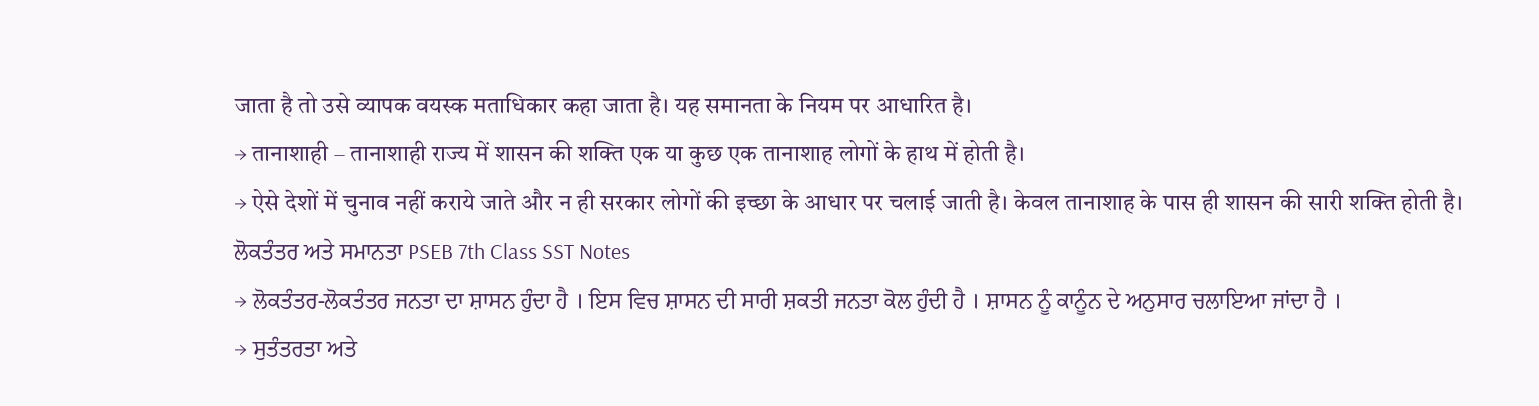जाता है तो उसे व्यापक वयस्क मताधिकार कहा जाता है। यह समानता के नियम पर आधारित है।
→ तानाशाही – तानाशाही राज्य में शासन की शक्ति एक या कुछ एक तानाशाह लोगों के हाथ में होती है।
→ ऐसे देशों में चुनाव नहीं कराये जाते और न ही सरकार लोगों की इच्छा के आधार पर चलाई जाती है। केवल तानाशाह के पास ही शासन की सारी शक्ति होती है।
ਲੋਕਤੰਤਰ ਅਤੇ ਸਮਾਨਤਾ PSEB 7th Class SST Notes
→ ਲੋਕਤੰਤਰ-ਲੋਕਤੰਤਰ ਜਨਤਾ ਦਾ ਸ਼ਾਸਨ ਹੁੰਦਾ ਹੈ । ਇਸ ਵਿਚ ਸ਼ਾਸਨ ਦੀ ਸਾਰੀ ਸ਼ਕਤੀ ਜਨਤਾ ਕੋਲ ਹੁੰਦੀ ਹੈ । ਸ਼ਾਸਨ ਨੂੰ ਕਾਨੂੰਨ ਦੇ ਅਨੁਸਾਰ ਚਲਾਇਆ ਜਾਂਦਾ ਹੈ ।
→ ਸੁਤੰਤਰਤਾ ਅਤੇ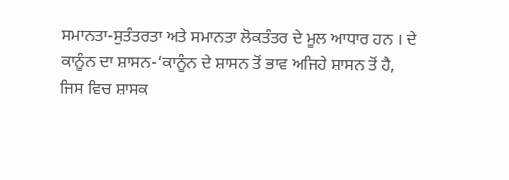ਸਮਾਨਤਾ-ਸੁਤੰਤਰਤਾ ਅਤੇ ਸਮਾਨਤਾ ਲੋਕਤੰਤਰ ਦੇ ਮੂਲ ਆਧਾਰ ਹਨ । ਦੇ ਕਾਨੂੰਨ ਦਾ ਸ਼ਾਸਨ-‘ਕਾਨੂੰਨ ਦੇ ਸ਼ਾਸਨ ਤੋਂ ਭਾਵ ਅਜਿਹੇ ਸ਼ਾਸਨ ਤੋਂ ਹੈ, ਜਿਸ ਵਿਚ ਸ਼ਾਸਕ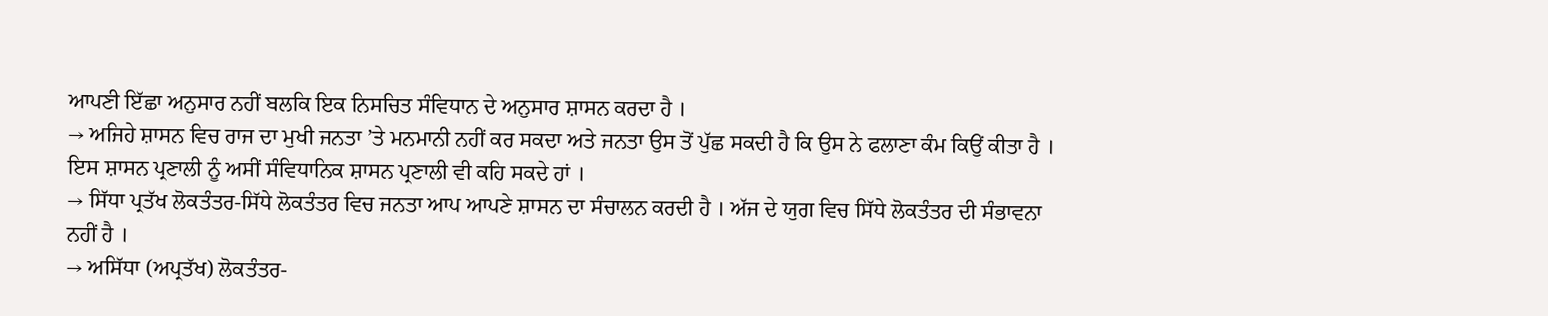ਆਪਣੀ ਇੱਛਾ ਅਨੁਸਾਰ ਨਹੀਂ ਬਲਕਿ ਇਕ ਨਿਸਚਿਤ ਸੰਵਿਧਾਨ ਦੇ ਅਨੁਸਾਰ ਸ਼ਾਸਨ ਕਰਦਾ ਹੈ ।
→ ਅਜਿਹੇ ਸ਼ਾਸਨ ਵਿਚ ਰਾਜ ਦਾ ਮੁਖੀ ਜਨਤਾ ’ਤੇ ਮਨਮਾਨੀ ਨਹੀਂ ਕਰ ਸਕਦਾ ਅਤੇ ਜਨਤਾ ਉਸ ਤੋਂ ਪੁੱਛ ਸਕਦੀ ਹੈ ਕਿ ਉਸ ਨੇ ਫਲਾਣਾ ਕੰਮ ਕਿਉਂ ਕੀਤਾ ਹੈ । ਇਸ ਸ਼ਾਸਨ ਪ੍ਰਣਾਲੀ ਨੂੰ ਅਸੀਂ ਸੰਵਿਧਾਨਿਕ ਸ਼ਾਸਨ ਪ੍ਰਣਾਲੀ ਵੀ ਕਹਿ ਸਕਦੇ ਹਾਂ ।
→ ਸਿੱਧਾ ਪ੍ਰਤੱਖ ਲੋਕਤੰਤਰ-ਸਿੱਧੇ ਲੋਕਤੰਤਰ ਵਿਚ ਜਨਤਾ ਆਪ ਆਪਣੇ ਸ਼ਾਸਨ ਦਾ ਸੰਚਾਲਨ ਕਰਦੀ ਹੈ । ਅੱਜ ਦੇ ਯੁਗ ਵਿਚ ਸਿੱਧੇ ਲੋਕਤੰਤਰ ਦੀ ਸੰਭਾਵਨਾ ਨਹੀਂ ਹੈ ।
→ ਅਸਿੱਧਾ (ਅਪ੍ਰਤੱਖ) ਲੋਕਤੰਤਰ-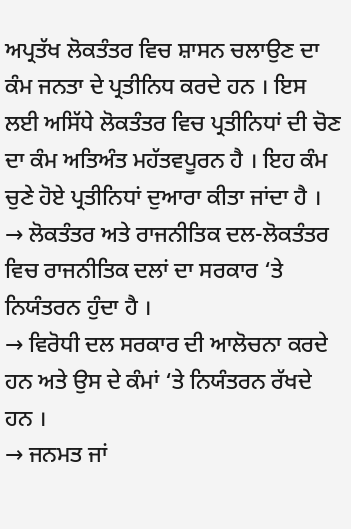ਅਪ੍ਰਤੱਖ ਲੋਕਤੰਤਰ ਵਿਚ ਸ਼ਾਸਨ ਚਲਾਉਣ ਦਾ ਕੰਮ ਜਨਤਾ ਦੇ ਪ੍ਰਤੀਨਿਧ ਕਰਦੇ ਹਨ । ਇਸ ਲਈ ਅਸਿੱਧੇ ਲੋਕਤੰਤਰ ਵਿਚ ਪ੍ਰਤੀਨਿਧਾਂ ਦੀ ਚੋਣ ਦਾ ਕੰਮ ਅਤਿਅੰਤ ਮਹੱਤਵਪੂਰਨ ਹੈ । ਇਹ ਕੰਮ ਚੁਣੇ ਹੋਏ ਪ੍ਰਤੀਨਿਧਾਂ ਦੁਆਰਾ ਕੀਤਾ ਜਾਂਦਾ ਹੈ ।
→ ਲੋਕਤੰਤਰ ਅਤੇ ਰਾਜਨੀਤਿਕ ਦਲ-ਲੋਕਤੰਤਰ ਵਿਚ ਰਾਜਨੀਤਿਕ ਦਲਾਂ ਦਾ ਸਰਕਾਰ ‘ਤੇ ਨਿਯੰਤਰਨ ਹੁੰਦਾ ਹੈ ।
→ ਵਿਰੋਧੀ ਦਲ ਸਰਕਾਰ ਦੀ ਆਲੋਚਨਾ ਕਰਦੇ ਹਨ ਅਤੇ ਉਸ ਦੇ ਕੰਮਾਂ ‘ਤੇ ਨਿਯੰਤਰਨ ਰੱਖਦੇ ਹਨ ।
→ ਜਨਮਤ ਜਾਂ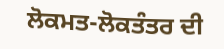ਲੋਕਮਤ-ਲੋਕਤੰਤਰ ਦੀ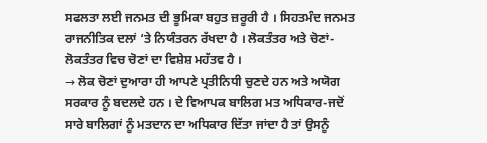ਸਫਲਤਾ ਲਈ ਜਨਮਤ ਦੀ ਭੂਮਿਕਾ ਬਹੁਤ ਜ਼ਰੂਰੀ ਹੈ । ਸਿਹਤਮੰਦ ਜਨਮਤ ਰਾਜਨੀਤਿਕ ਦਲਾਂ ‘ਤੇ ਨਿਯੰਤਰਨ ਰੱਖਦਾ ਹੈ । ਲੋਕਤੰਤਰ ਅਤੇ ਚੋਣਾਂ-ਲੋਕਤੰਤਰ ਵਿਚ ਚੋਣਾਂ ਦਾ ਵਿਸ਼ੇਸ਼ ਮਹੱਤਵ ਹੈ ।
→ ਲੋਕ ਚੋਣਾਂ ਦੁਆਰਾ ਹੀ ਆਪਣੇ ਪ੍ਰਤੀਨਿਧੀ ਚੁਣਦੇ ਹਨ ਅਤੇ ਅਯੋਗ ਸਰਕਾਰ ਨੂੰ ਬਦਲਦੇ ਹਨ । ਦੇ ਵਿਆਪਕ ਬਾਲਿਗ ਮਤ ਅਧਿਕਾਰ-ਜਦੋਂ ਸਾਰੇ ਬਾਲਿਗਾਂ ਨੂੰ ਮਤਦਾਨ ਦਾ ਅਧਿਕਾਰ ਦਿੱਤਾ ਜਾਂਦਾ ਹੈ ਤਾਂ ਉਸਨੂੰ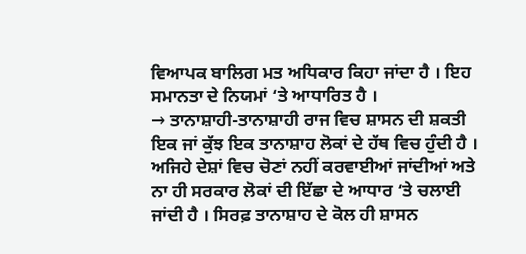ਵਿਆਪਕ ਬਾਲਿਗ ਮਤ ਅਧਿਕਾਰ ਕਿਹਾ ਜਾਂਦਾ ਹੈ । ਇਹ ਸਮਾਨਤਾ ਦੇ ਨਿਯਮਾਂ ‘ਤੇ ਆਧਾਰਿਤ ਹੈ ।
→ ਤਾਨਾਸ਼ਾਹੀ-ਤਾਨਾਸ਼ਾਹੀ ਰਾਜ ਵਿਚ ਸ਼ਾਸਨ ਦੀ ਸ਼ਕਤੀ ਇਕ ਜਾਂ ਕੁੱਝ ਇਕ ਤਾਨਾਸ਼ਾਹ ਲੋਕਾਂ ਦੇ ਹੱਥ ਵਿਚ ਹੁੰਦੀ ਹੈ । ਅਜਿਹੇ ਦੇਸ਼ਾਂ ਵਿਚ ਚੋਣਾਂ ਨਹੀਂ ਕਰਵਾਈਆਂ ਜਾਂਦੀਆਂ ਅਤੇ ਨਾ ਹੀ ਸਰਕਾਰ ਲੋਕਾਂ ਦੀ ਇੱਛਾ ਦੇ ਆਧਾਰ ‘ਤੇ ਚਲਾਈ ਜਾਂਦੀ ਹੈ । ਸਿਰਫ਼ ਤਾਨਾਸ਼ਾਹ ਦੇ ਕੋਲ ਹੀ ਸ਼ਾਸਨ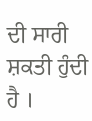ਦੀ ਸਾਰੀ ਸ਼ਕਤੀ ਹੁੰਦੀ ਹੈ ।